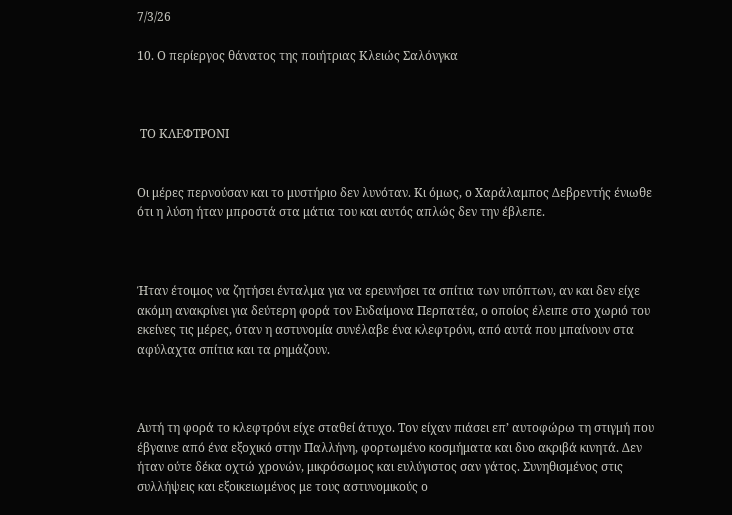7/3/26

10. Ο περίεργος θάνατος της ποιήτριας Κλειώς Σαλόνγκα



 ΤΟ ΚΛΕΦΤΡΟΝΙ


Οι μέρες περνούσαν και το μυστήριο δεν λυνόταν. Κι όμως, ο Χαράλαμπος Δεβρεντής ένιωθε ότι η λύση ήταν μπροστά στα μάτια του και αυτός απλώς δεν την έβλεπε.



Ήταν έτοιμος να ζητήσει ένταλμα για να ερευνήσει τα σπίτια των υπόπτων, αν και δεν είχε ακόμη ανακρίνει για δεύτερη φορά τον Ευδαίμονα Περπατέα, ο οποίος έλειπε στο χωριό του εκείνες τις μέρες, όταν η αστυνομία συνέλαβε ένα κλεφτρόνι, από αυτά που μπαίνουν στα αφύλαχτα σπίτια και τα ρημάζουν.



Αυτή τη φορά το κλεφτρόνι είχε σταθεί άτυχο. Τον είχαν πιάσει επ’ αυτοφώρω τη στιγμή που έβγαινε από ένα εξοχικό στην Παλλήνη, φορτωμένο κοσμήματα και δυο ακριβά κινητά. Δεν ήταν ούτε δέκα οχτώ χρονών, μικρόσωμος και ευλύγιστος σαν γάτος. Συνηθισμένος στις συλλήψεις και εξοικειωμένος με τους αστυνομικούς ο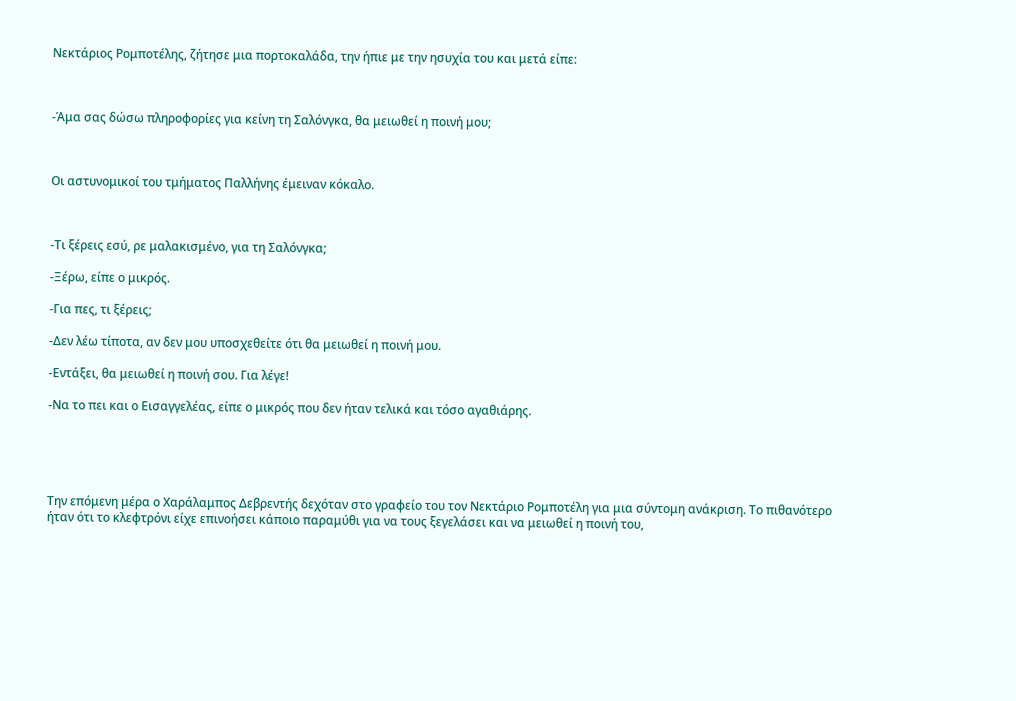Νεκτάριος Ρομποτέλης, ζήτησε μια πορτοκαλάδα, την ήπιε με την ησυχία του και μετά είπε:



-Άμα σας δώσω πληροφορίες για κείνη τη Σαλόνγκα, θα μειωθεί η ποινή μου;



Οι αστυνομικοί του τμήματος Παλλήνης έμειναν κόκαλο.



-Τι ξέρεις εσύ, ρε μαλακισμένο, για τη Σαλόνγκα;

-Ξέρω, είπε ο μικρός.

-Για πες, τι ξέρεις;

-Δεν λέω τίποτα, αν δεν μου υποσχεθείτε ότι θα μειωθεί η ποινή μου.

-Εντάξει, θα μειωθεί η ποινή σου. Για λέγε!

-Να το πει και ο Εισαγγελέας, είπε ο μικρός που δεν ήταν τελικά και τόσο αγαθιάρης.





Την επόμενη μέρα ο Χαράλαμπος Δεβρεντής δεχόταν στο γραφείο του τον Νεκτάριο Ρομποτέλη για μια σύντομη ανάκριση. Το πιθανότερο ήταν ότι το κλεφτρόνι είχε επινοήσει κάποιο παραμύθι για να τους ξεγελάσει και να μειωθεί η ποινή του,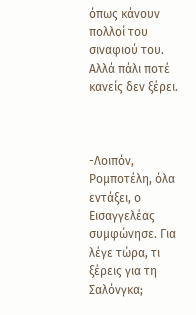όπως κάνουν πολλοί του σιναφιού του. Αλλά πάλι ποτέ κανείς δεν ξέρει.



-Λοιπόν, Ρομποτέλη, όλα εντάξει, ο Εισαγγελέας συμφώνησε. Για λέγε τώρα, τι ξέρεις για τη Σαλόνγκα;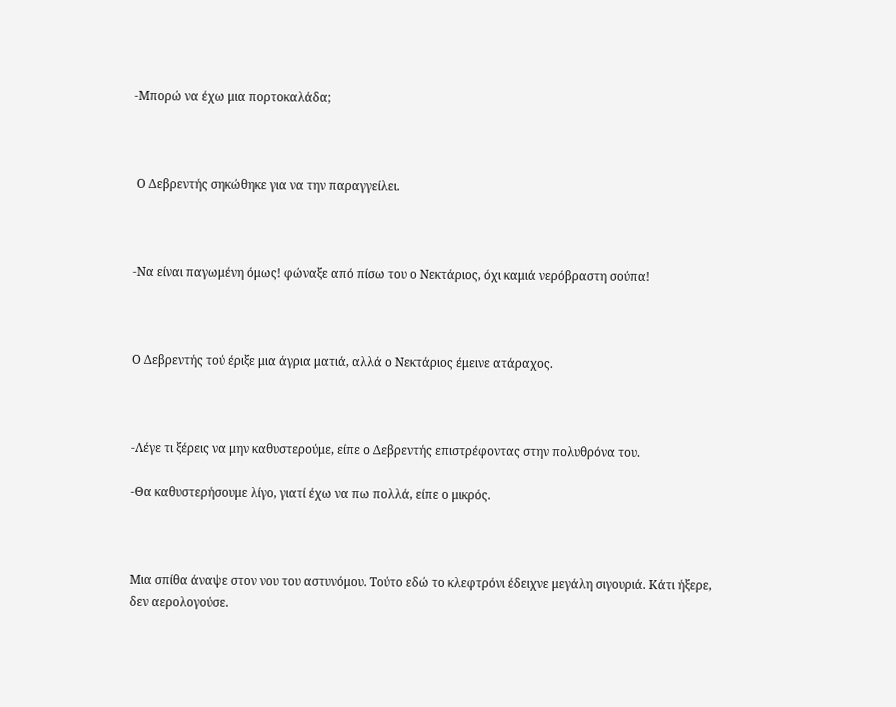-Μπορώ να έχω μια πορτοκαλάδα;



 Ο Δεβρεντής σηκώθηκε για να την παραγγείλει.



-Να είναι παγωμένη όμως! φώναξε από πίσω του ο Νεκτάριος, όχι καμιά νερόβραστη σούπα!



Ο Δεβρεντής τού έριξε μια άγρια ματιά, αλλά ο Νεκτάριος έμεινε ατάραχος.



-Λέγε τι ξέρεις να μην καθυστερούμε, είπε ο Δεβρεντής επιστρέφοντας στην πολυθρόνα του.

-Θα καθυστερήσουμε λίγο, γιατί έχω να πω πολλά, είπε ο μικρός.



Μια σπίθα άναψε στον νου του αστυνόμου. Τούτο εδώ το κλεφτρόνι έδειχνε μεγάλη σιγουριά. Κάτι ήξερε, δεν αερολογούσε.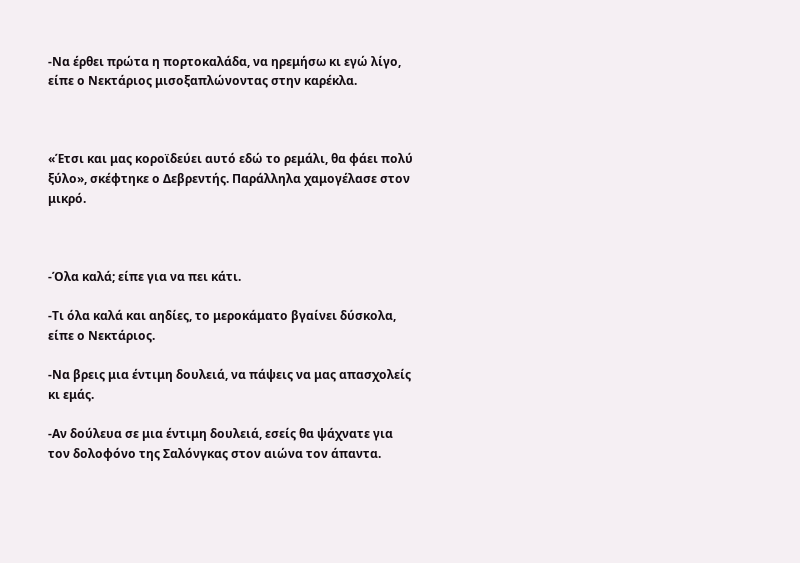-Να έρθει πρώτα η πορτοκαλάδα, να ηρεμήσω κι εγώ λίγο, είπε ο Νεκτάριος μισοξαπλώνοντας στην καρέκλα.



«Έτσι και μας κοροϊδεύει αυτό εδώ το ρεμάλι, θα φάει πολύ ξύλο», σκέφτηκε ο Δεβρεντής. Παράλληλα χαμογέλασε στον μικρό.



-Όλα καλά; είπε για να πει κάτι.

-Τι όλα καλά και αηδίες, το μεροκάματο βγαίνει δύσκολα, είπε ο Νεκτάριος.

-Να βρεις μια έντιμη δουλειά, να πάψεις να μας απασχολείς κι εμάς.

-Αν δούλευα σε μια έντιμη δουλειά, εσείς θα ψάχνατε για τον δολοφόνο της Σαλόνγκας στον αιώνα τον άπαντα.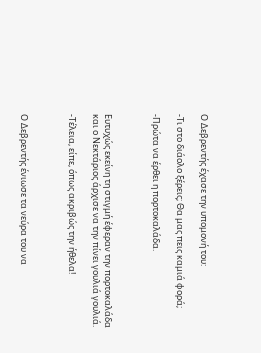Ο Δεβρεντής έχασε την υπομονή του:

-Τι στο διάολο ξέρεις; Θα μας πεις καμιά φορά;

-Πρώτα να έρθει η πορτοκαλάδα.



Ευτυχώς εκείνη τη στιγμή έφεραν την πορτοκαλάδα και ο Νεκτάριος άρχισε να την πίνει γουλιά γουλιά.

-Τέλεια, είπε, όπως ακριβώς την ήθελα!



Ο Δεβρεντής ένιωσε τα νεύρα του να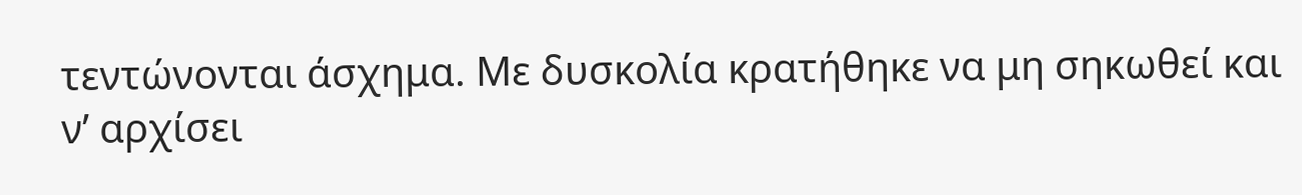τεντώνονται άσχημα. Με δυσκολία κρατήθηκε να μη σηκωθεί και ν’ αρχίσει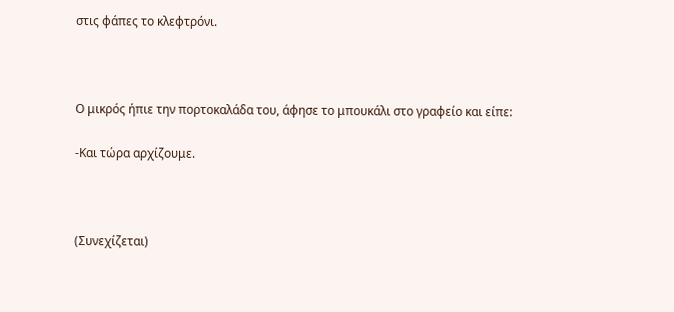στις φάπες το κλεφτρόνι.



Ο μικρός ήπιε την πορτοκαλάδα του, άφησε το μπουκάλι στο γραφείο και είπε:

-Και τώρα αρχίζουμε.



(Συνεχίζεται)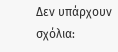Δεν υπάρχουν σχόλια: